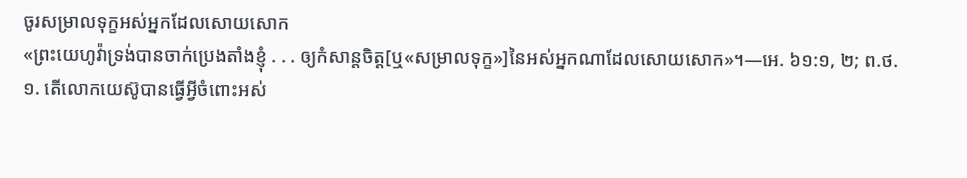ចូរសម្រាលទុក្ខអស់អ្នកដែលសោយសោក
«ព្រះយេហូវ៉ាទ្រង់បានចាក់ប្រេងតាំងខ្ញុំ . . . ឲ្យកំសាន្តចិត្ត[ឬ«សម្រាលទុក្ខ»]នៃអស់អ្នកណាដែលសោយសោក»។—អេ. ៦១:១, ២; ព.ថ.
១. តើលោកយេស៊ូបានធ្វើអ្វីចំពោះអស់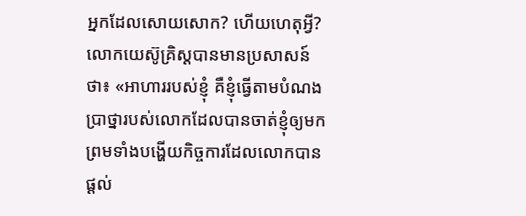អ្នកដែលសោយសោក? ហើយហេតុអ្វី?
លោកយេស៊ូគ្រិស្តបានមានប្រសាសន៍ថា៖ «អាហាររបស់ខ្ញុំ គឺខ្ញុំធ្វើតាមបំណងប្រាថ្នារបស់លោកដែលបានចាត់ខ្ញុំឲ្យមក ព្រមទាំងបង្ហើយកិច្ចការដែលលោកបានផ្ដល់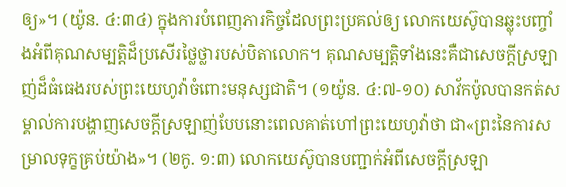ឲ្យ»។ (យ៉ូន. ៤:៣៤) ក្នុងការបំពេញភារកិច្ចដែលព្រះប្រគល់ឲ្យ លោកយេស៊ូបានឆ្លុះបញ្ចាំងអំពីគុណសម្បត្ដិដ៏ប្រសើរថ្លៃថ្លារបស់បិតាលោក។ គុណសម្បត្ដិទាំងនេះគឺជាសេចក្ដីស្រឡាញ់ដ៏ធំធេងរបស់ព្រះយេហូវ៉ាចំពោះមនុស្សជាតិ។ (១យ៉ូន. ៤:៧-១០) សាវ័កប៉ូលបានកត់សម្គាល់ការបង្ហាញសេចក្ដីស្រឡាញ់បែបនោះពេលគាត់ហៅព្រះយេហូវ៉ាថា ជា«ព្រះនៃការសម្រាលទុក្ខគ្រប់យ៉ាង»។ (២កូ. ១:៣) លោកយេស៊ូបានបញ្ជាក់អំពីសេចក្ដីស្រឡា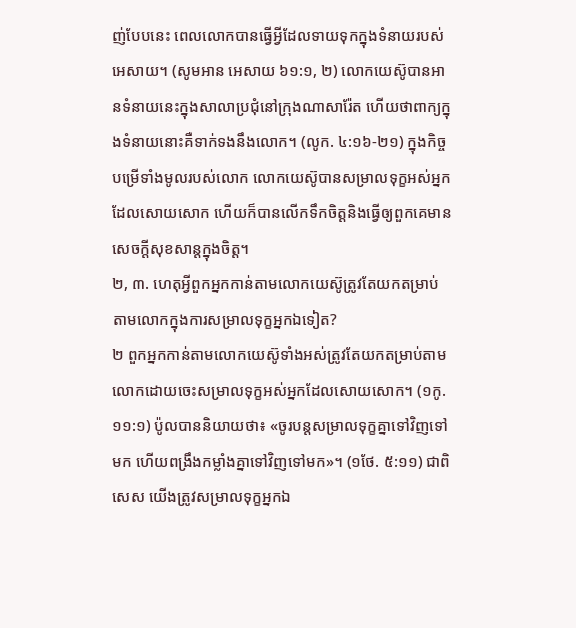ញ់បែបនេះ ពេលលោកបានធ្វើអ្វីដែលទាយទុកក្នុងទំនាយរបស់អេសាយ។ (សូមអាន អេសាយ ៦១:១, ២) លោកយេស៊ូបានអានទំនាយនេះក្នុងសាលាប្រជុំនៅក្រុងណាសារ៉ែត ហើយថាពាក្យក្នុងទំនាយនោះគឺទាក់ទងនឹងលោក។ (លូក. ៤:១៦-២១) ក្នុងកិច្ចបម្រើទាំងមូលរបស់លោក លោកយេស៊ូបានសម្រាលទុក្ខអស់អ្នកដែលសោយសោក ហើយក៏បានលើកទឹកចិត្តនិងធ្វើឲ្យពួកគេមានសេចក្ដីសុខសាន្តក្នុងចិត្ត។
២, ៣. ហេតុអ្វីពួកអ្នកកាន់តាមលោកយេស៊ូត្រូវតែយកតម្រាប់តាមលោកក្នុងការសម្រាលទុក្ខអ្នកឯទៀត?
២ ពួកអ្នកកាន់តាមលោកយេស៊ូទាំងអស់ត្រូវតែយកតម្រាប់តាមលោកដោយចេះសម្រាលទុក្ខអស់អ្នកដែលសោយសោក។ (១កូ. ១១:១) ប៉ូលបាននិយាយថា៖ «ចូរបន្តសម្រាលទុក្ខគ្នាទៅវិញទៅមក ហើយពង្រឹងកម្លាំងគ្នាទៅវិញទៅមក»។ (១ថែ. ៥:១១) ជាពិសេស យើងត្រូវសម្រាលទុក្ខអ្នកឯ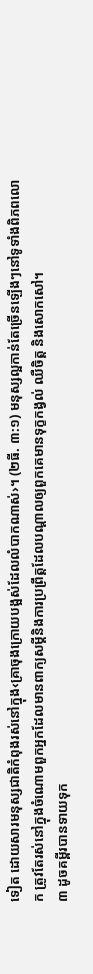ទៀត ដោយសារមនុស្សជាតិកំពុងរស់នៅក្នុង‹គ្រាចុងក្រោយបង្អស់ដែលលំបាកណាស់›។ (២ធី. ៣:១) មនុស្សល្អកាន់តែច្រើនឡើងៗនៅទូទាំងពិភពលោក ត្រូវតែរស់នៅក្នុងចំណោមពួកអ្នកដែលមានពាក្យសម្ដីនិងការប្រព្រឹត្តដែលបណ្ដាលឲ្យពួកគេមានទុក្ខកង្វល់ ឈឺចិត្ត និងសោកសៅ។
៣ ដូចគម្ពីរបានទាយទុក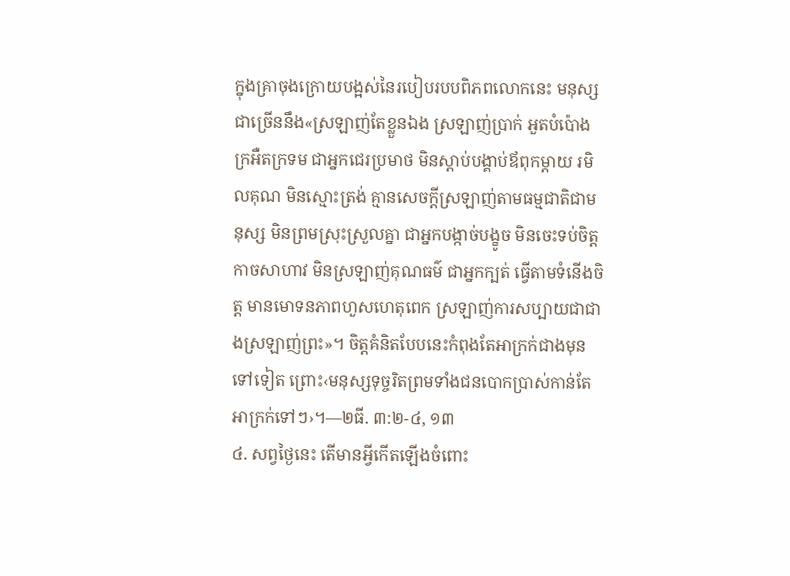ក្នុងគ្រាចុងក្រោយបង្អស់នៃរបៀបរបបពិភពលោកនេះ មនុស្សជាច្រើននឹង«ស្រឡាញ់តែខ្លួនឯង ស្រឡាញ់ប្រាក់ អួតបំប៉ោង ក្រអឺតក្រទម ជាអ្នកជេរប្រមាថ មិនស្ដាប់បង្គាប់ឪពុកម្ដាយ រមិលគុណ មិនស្មោះត្រង់ គ្មានសេចក្ដីស្រឡាញ់តាមធម្មជាតិជាមនុស្ស មិនព្រមស្រុះស្រួលគ្នា ជាអ្នកបង្កាច់បង្ខូច មិនចេះទប់ចិត្ត កាចសាហាវ មិនស្រឡាញ់គុណធម៌ ជាអ្នកក្បត់ ធ្វើតាមទំនើងចិត្ត មានមោទនភាពហួសហេតុពេក ស្រឡាញ់ការសប្បាយជាជាងស្រឡាញ់ព្រះ»។ ចិត្តគំនិតបែបនេះកំពុងតែអាក្រក់ជាងមុនទៅទៀត ព្រោះ‹មនុស្សទុច្ចរិតព្រមទាំងជនបោកប្រាស់កាន់តែអាក្រក់ទៅៗ›។—២ធី. ៣:២-៤, ១៣
៤. សព្វថ្ងៃនេះ តើមានអ្វីកើតឡើងចំពោះ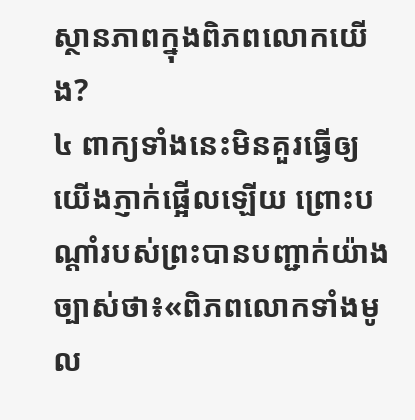ស្ថានភាពក្នុងពិភពលោកយើង?
៤ ពាក្យទាំងនេះមិនគួរធ្វើឲ្យយើងភ្ញាក់ផ្អើលឡើយ ព្រោះបណ្ដាំរបស់ព្រះបានបញ្ជាក់យ៉ាងច្បាស់ថា៖«ពិភពលោកទាំងមូល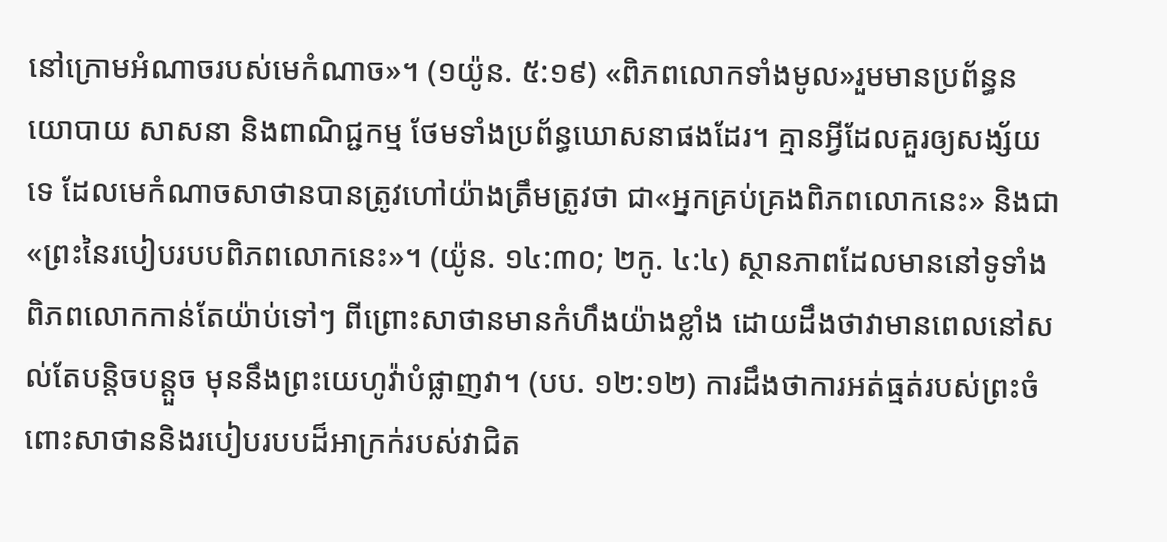នៅក្រោមអំណាចរបស់មេកំណាច»។ (១យ៉ូន. ៥:១៩) «ពិភពលោកទាំងមូល»រួមមានប្រព័ន្ធនយោបាយ សាសនា និងពាណិជ្ជកម្ម ថែមទាំងប្រព័ន្ធឃោសនាផងដែរ។ គ្មានអ្វីដែលគួរឲ្យសង្ស័យទេ ដែលមេកំណាចសាថានបានត្រូវហៅយ៉ាងត្រឹមត្រូវថា ជា«អ្នកគ្រប់គ្រងពិភពលោកនេះ» និងជា«ព្រះនៃរបៀបរបបពិភពលោកនេះ»។ (យ៉ូន. ១៤:៣០; ២កូ. ៤:៤) ស្ថានភាពដែលមាននៅទូទាំងពិភពលោកកាន់តែយ៉ាប់ទៅៗ ពីព្រោះសាថានមានកំហឹងយ៉ាងខ្លាំង ដោយដឹងថាវាមានពេលនៅសល់តែបន្ដិចបន្តួច មុននឹងព្រះយេហូវ៉ាបំផ្លាញវា។ (បប. ១២:១២) ការដឹងថាការអត់ធ្មត់របស់ព្រះចំពោះសាថាននិងរបៀបរបបដ៏អាក្រក់របស់វាជិត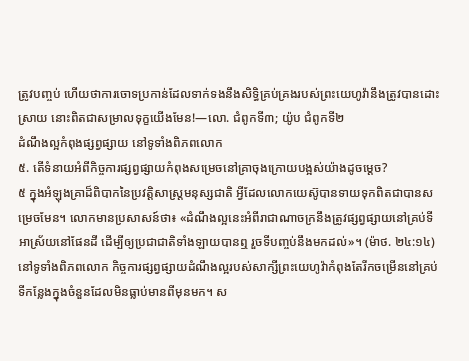ត្រូវបញ្ចប់ ហើយថាការចោទប្រកាន់ដែលទាក់ទងនឹងសិទ្ធិគ្រប់គ្រងរបស់ព្រះយេហូវ៉ានឹងត្រូវបានដោះស្រាយ នោះពិតជាសម្រាលទុក្ខយើងមែន!—លោ. ជំពូកទី៣; យ៉ូប ជំពូកទី២
ដំណឹងល្អកំពុងផ្សព្វផ្សាយ នៅទូទាំងពិភពលោក
៥. តើទំនាយអំពីកិច្ចការផ្សព្វផ្សាយកំពុងសម្រេចនៅគ្រាចុងក្រោយបង្អស់យ៉ាងដូចម្ដេច?
៥ ក្នុងអំឡុងគ្រាដ៏ពិបាកនៃប្រវត្ដិសាស្ត្រមនុស្សជាតិ អ្វីដែលលោកយេស៊ូបានទាយទុកពិតជាបានសម្រេចមែន។ លោកមានប្រសាសន៍ថា៖ «ដំណឹងល្អនេះអំពីរាជាណាចក្រនឹងត្រូវផ្សព្វផ្សាយនៅគ្រប់ទីអាស្រ័យនៅផែនដី ដើម្បីឲ្យប្រជាជាតិទាំងឡាយបានឮ រួចទីបញ្ចប់នឹងមកដល់»។ (ម៉ាថ. ២៤:១៤) នៅទូទាំងពិភពលោក កិច្ចការផ្សព្វផ្សាយដំណឹងល្អរបស់សាក្សីព្រះយេហូវ៉ាកំពុងតែរីកចម្រើននៅគ្រប់ទីកន្លែងក្នុងចំនួនដែលមិនធ្លាប់មានពីមុនមក។ ស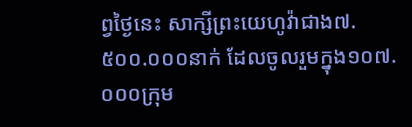ព្វថ្ងៃនេះ សាក្សីព្រះយេហូវ៉ាជាង៧.៥០០.០០០នាក់ ដែលចូលរួមក្នុង១០៧.០០០ក្រុម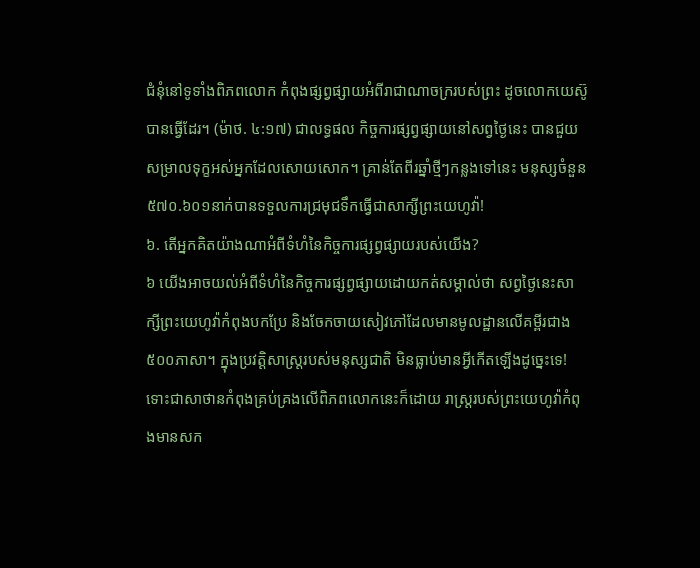ជំនុំនៅទូទាំងពិភពលោក កំពុងផ្សព្វផ្សាយអំពីរាជាណាចក្ររបស់ព្រះ ដូចលោកយេស៊ូបានធ្វើដែរ។ (ម៉ាថ. ៤:១៧) ជាលទ្ធផល កិច្ចការផ្សព្វផ្សាយនៅសព្វថ្ងៃនេះ បានជួយសម្រាលទុក្ខអស់អ្នកដែលសោយសោក។ គ្រាន់តែពីរឆ្នាំថ្មីៗកន្លងទៅនេះ មនុស្សចំនួន៥៧០.៦០១នាក់បានទទួលការជ្រមុជទឹកធ្វើជាសាក្សីព្រះយេហូវ៉ា!
៦. តើអ្នកគិតយ៉ាងណាអំពីទំហំនៃកិច្ចការផ្សព្វផ្សាយរបស់យើង?
៦ យើងអាចយល់អំពីទំហំនៃកិច្ចការផ្សព្វផ្សាយដោយកត់សម្គាល់ថា សព្វថ្ងៃនេះសាក្សីព្រះយេហូវ៉ាកំពុងបកប្រែ និងចែកចាយសៀវភៅដែលមានមូលដ្ឋានលើគម្ពីរជាង៥០០ភាសា។ ក្នុងប្រវត្ដិសាស្ត្ររបស់មនុស្សជាតិ មិនធ្លាប់មានអ្វីកើតឡើងដូច្នេះទេ! ទោះជាសាថានកំពុងគ្រប់គ្រងលើពិភពលោកនេះក៏ដោយ រាស្ត្ររបស់ព្រះយេហូវ៉ាកំពុងមានសក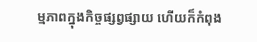ម្មភាពក្នុងកិច្ចផ្សព្វផ្សាយ ហើយក៏កំពុង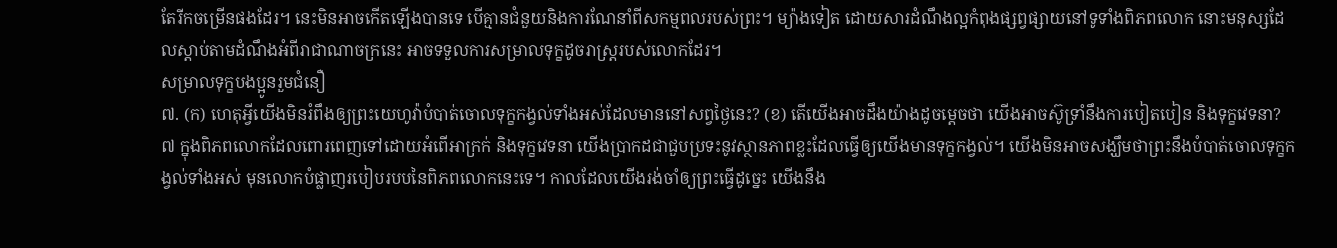តែរីកចម្រើនផងដែរ។ នេះមិនអាចកើតឡើងបានទេ បើគ្មានជំនួយនិងការណែនាំពីសកម្មពលរបស់ព្រះ។ ម្យ៉ាងទៀត ដោយសារដំណឹងល្អកំពុងផ្សព្វផ្សាយនៅទូទាំងពិភពលោក នោះមនុស្សដែលស្ដាប់តាមដំណឹងអំពីរាជាណាចក្រនេះ អាចទទួលការសម្រាលទុក្ខដូចរាស្ត្ររបស់លោកដែរ។
សម្រាលទុក្ខបងប្អូនរួមជំនឿ
៧. (ក) ហេតុអ្វីយើងមិនរំពឹងឲ្យព្រះយេហូវ៉ាបំបាត់ចោលទុក្ខកង្វល់ទាំងអស់ដែលមាននៅសព្វថ្ងៃនេះ? (ខ) តើយើងអាចដឹងយ៉ាងដូចម្ដេចថា យើងអាចស៊ូទ្រាំនឹងការបៀតបៀន និងទុក្ខវេទនា?
៧ ក្នុងពិភពលោកដែលពោរពេញទៅដោយអំពើអាក្រក់ និងទុក្ខវេទនា យើងប្រាកដជាជួបប្រទះនូវស្ថានភាពខ្លះដែលធ្វើឲ្យយើងមានទុក្ខកង្វល់។ យើងមិនអាចសង្ឃឹមថាព្រះនឹងបំបាត់ចោលទុក្ខកង្វល់ទាំងអស់ មុនលោកបំផ្លាញរបៀបរបបនៃពិភពលោកនេះទេ។ កាលដែលយើងរង់ចាំឲ្យព្រះធ្វើដូច្នេះ យើងនឹង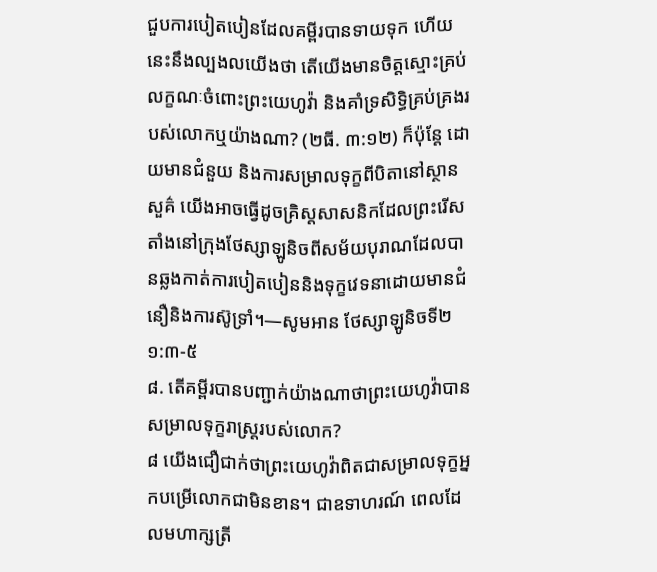ជួបការបៀតបៀនដែលគម្ពីរបានទាយទុក ហើយនេះនឹងល្បងលយើងថា តើយើងមានចិត្តស្មោះគ្រប់លក្ខណៈចំពោះព្រះយេហូវ៉ា និងគាំទ្រសិទ្ធិគ្រប់គ្រងរបស់លោកឬយ៉ាងណា? (២ធី. ៣:១២) ក៏ប៉ុន្តែ ដោយមានជំនួយ និងការសម្រាលទុក្ខពីបិតានៅស្ថានសួគ៌ យើងអាចធ្វើដូចគ្រិស្តសាសនិកដែលព្រះរើសតាំងនៅក្រុងថែស្សាឡូនិចពីសម័យបុរាណដែលបានឆ្លងកាត់ការបៀតបៀននិងទុក្ខវេទនាដោយមានជំនឿនិងការស៊ូទ្រាំ។—សូមអាន ថែស្សាឡូនិចទី២ ១:៣-៥
៨. តើគម្ពីរបានបញ្ជាក់យ៉ាងណាថាព្រះយេហូវ៉ាបានសម្រាលទុក្ខរាស្ត្ររបស់លោក?
៨ យើងជឿជាក់ថាព្រះយេហូវ៉ាពិតជាសម្រាលទុក្ខអ្នកបម្រើលោកជាមិនខាន។ ជាឧទាហរណ៍ ពេលដែលមហាក្សត្រី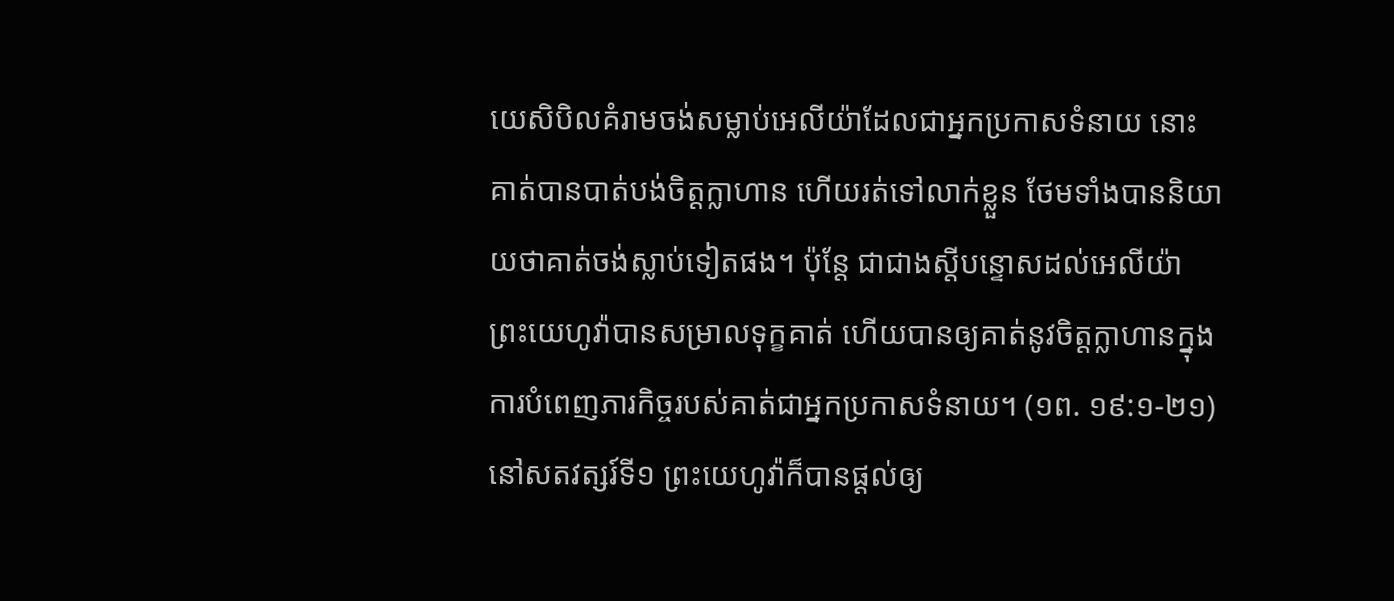យេសិបិលគំរាមចង់សម្លាប់អេលីយ៉ាដែលជាអ្នកប្រកាសទំនាយ នោះគាត់បានបាត់បង់ចិត្តក្លាហាន ហើយរត់ទៅលាក់ខ្លួន ថែមទាំងបាននិយាយថាគាត់ចង់ស្លាប់ទៀតផង។ ប៉ុន្តែ ជាជាងស្តីបន្ទោសដល់អេលីយ៉ា ព្រះយេហូវ៉ាបានសម្រាលទុក្ខគាត់ ហើយបានឲ្យគាត់នូវចិត្តក្លាហានក្នុងការបំពេញភារកិច្ចរបស់គាត់ជាអ្នកប្រកាសទំនាយ។ (១ព. ១៩:១-២១) នៅសតវត្សរ៍ទី១ ព្រះយេហូវ៉ាក៏បានផ្ដល់ឲ្យ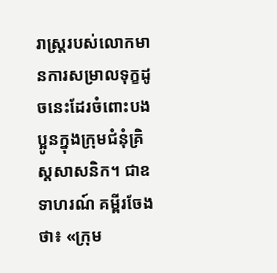រាស្ត្ររបស់លោកមានការសម្រាលទុក្ខដូចនេះដែរចំពោះបងប្អូនក្នុងក្រុមជំនុំគ្រិស្តសាសនិក។ ជាឧទាហរណ៍ គម្ពីរចែងថា៖ «ក្រុម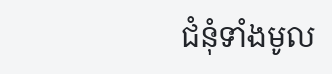ជំនុំទាំងមូល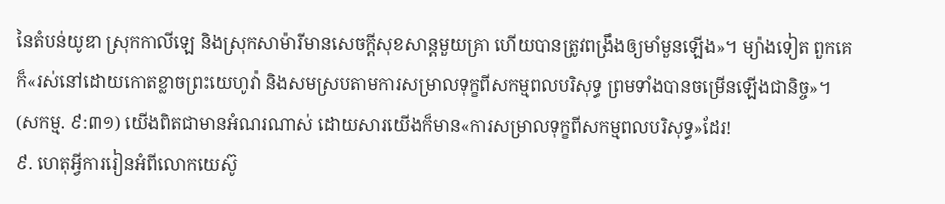នៃតំបន់យូឌា ស្រុកកាលីឡេ និងស្រុកសាម៉ារីមានសេចក្ដីសុខសាន្តមួយគ្រា ហើយបានត្រូវពង្រឹងឲ្យមាំមួនឡើង»។ ម្យ៉ាងទៀត ពួកគេក៏«រស់នៅដោយកោតខ្លាចព្រះយេហូវ៉ា និងសមស្របតាមការសម្រាលទុក្ខពីសកម្មពលបរិសុទ្ធ ព្រមទាំងបានចម្រើនឡើងជានិច្ច»។ (សកម្ម. ៩:៣១) យើងពិតជាមានអំណរណាស់ ដោយសារយើងក៏មាន«ការសម្រាលទុក្ខពីសកម្មពលបរិសុទ្ធ»ដែរ!
៩. ហេតុអ្វីការរៀនអំពីលោកយេស៊ូ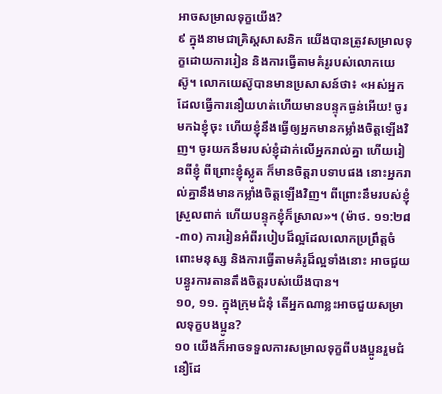អាចសម្រាលទុក្ខយើង?
៩ ក្នុងនាមជាគ្រិស្តសាសនិក យើងបានត្រូវសម្រាលទុក្ខដោយការរៀន និងការធ្វើតាមគំរូរបស់លោកយេស៊ូ។ លោកយេស៊ូបានមានប្រសាសន៍ថា៖ «អស់អ្នកដែលធ្វើការនឿយហត់ហើយមានបន្ទុកធ្ងន់អើយ! ចូរមកឯខ្ញុំចុះ ហើយខ្ញុំនឹងធ្វើឲ្យអ្នកមានកម្លាំងចិត្តឡើងវិញ។ ចូរយកនឹមរបស់ខ្ញុំដាក់លើអ្នករាល់គ្នា ហើយរៀនពីខ្ញុំ ពីព្រោះខ្ញុំស្លូត ក៏មានចិត្តរាបទាបផង នោះអ្នករាល់គ្នានឹងមានកម្លាំងចិត្តឡើងវិញ។ ពីព្រោះនឹមរបស់ខ្ញុំស្រួលពាក់ ហើយបន្ទុកខ្ញុំក៏ស្រាល»។ (ម៉ាថ. ១១:២៨-៣០) ការរៀនអំពីរបៀបដ៏ល្អដែលលោកប្រព្រឹត្តចំពោះមនុស្ស និងការធ្វើតាមគំរូដ៏ល្អទាំងនោះ អាចជួយបន្ធូរការតានតឹងចិត្តរបស់យើងបាន។
១០, ១១. ក្នុងក្រុមជំនុំ តើអ្នកណាខ្លះអាចជួយសម្រាលទុក្ខបងប្អូន?
១០ យើងក៏អាចទទួលការសម្រាលទុក្ខពីបងប្អូនរួមជំនឿដែ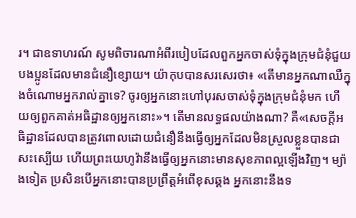រ។ ជាឧទាហរណ៍ សូមពិចារណាអំពីរបៀបដែលពួកអ្នកចាស់ទុំក្នុងក្រុមជំនុំជួយបងប្អូនដែលមានជំនឿខ្សោយ។ យ៉ាកុបបានសរសេរថា៖ «តើមានអ្នកណាឈឺក្នុងចំណោមអ្នករាល់គ្នាទេ? ចូរឲ្យអ្នកនោះហៅបុរសចាស់ទុំក្នុងក្រុមជំនុំមក ហើយឲ្យពួកគាត់អធិដ្ឋានឲ្យអ្នកនោះ»។ តើមានលទ្ធផលយ៉ាងណា? គឺ«សេចក្ដីអធិដ្ឋានដែលបានត្រូវពោលដោយជំនឿនឹងធ្វើឲ្យអ្នកដែលមិនស្រួលខ្លួនបានជាសះស្បើយ ហើយព្រះយេហូវ៉ានឹងធ្វើឲ្យអ្នកនោះមានសុខភាពល្អឡើងវិញ។ ម្យ៉ាងទៀត ប្រសិនបើអ្នកនោះបានប្រព្រឹត្តអំពើខុសឆ្គង អ្នកនោះនឹងទ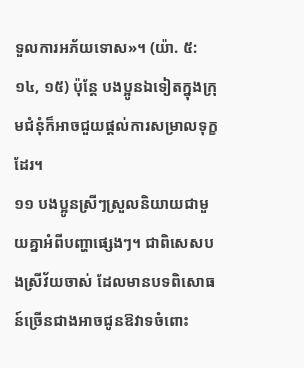ទួលការអភ័យទោស»។ (យ៉ា. ៥:១៤, ១៥) ប៉ុន្តែ បងប្អូនឯទៀតក្នុងក្រុមជំនុំក៏អាចជួយផ្ដល់ការសម្រាលទុក្ខដែរ។
១១ បងប្អូនស្រីៗស្រួលនិយាយជាមួយគ្នាអំពីបញ្ហាផ្សេងៗ។ ជាពិសេសបងស្រីវ័យចាស់ ដែលមានបទពិសោធន៍ច្រើនជាងអាចជូនឱវាទចំពោះ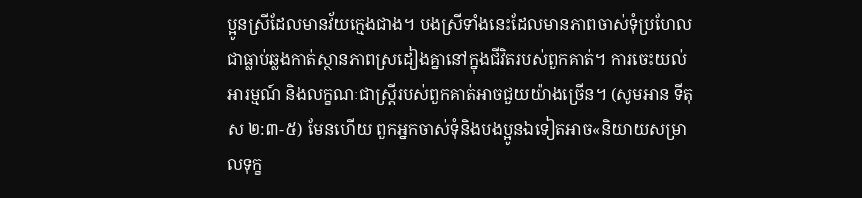ប្អូនស្រីដែលមានវ័យក្មេងជាង។ បងស្រីទាំងនេះដែលមានភាពចាស់ទុំប្រហែលជាធ្លាប់ឆ្លងកាត់ស្ថានភាពស្រដៀងគ្នានៅក្នុងជីវិតរបស់ពួកគាត់។ ការចេះយល់អារម្មណ៍ និងលក្ខណៈជាស្ត្រីរបស់ពួកគាត់អាចជួយយ៉ាងច្រើន។ (សូមអាន ទីតុស ២:៣-៥) មែនហើយ ពួកអ្នកចាស់ទុំនិងបងប្អូនឯទៀតអាច«និយាយសម្រាលទុក្ខ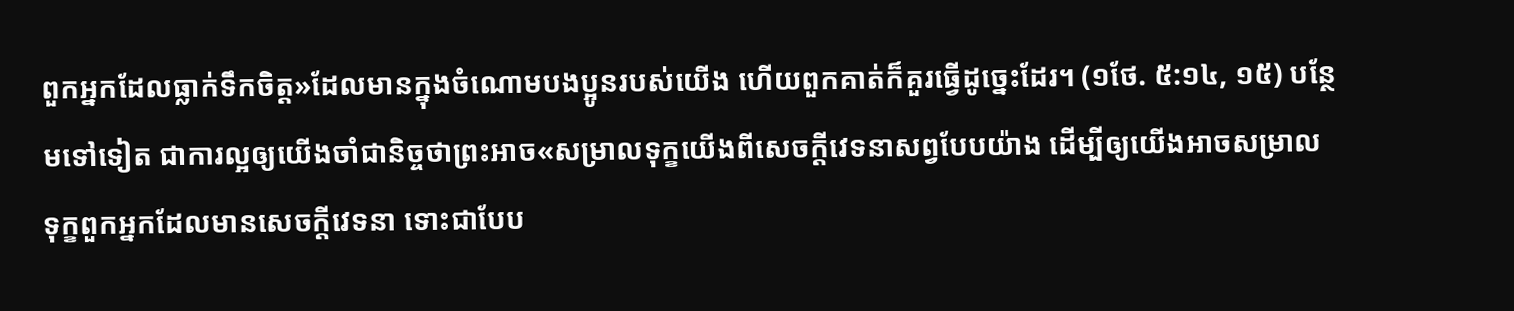ពួកអ្នកដែលធ្លាក់ទឹកចិត្ត»ដែលមានក្នុងចំណោមបងប្អូនរបស់យើង ហើយពួកគាត់ក៏គួរធ្វើដូច្នេះដែរ។ (១ថែ. ៥:១៤, ១៥) បន្ថែមទៅទៀត ជាការល្អឲ្យយើងចាំជានិច្ចថាព្រះអាច«សម្រាលទុក្ខយើងពីសេចក្ដីវេទនាសព្វបែបយ៉ាង ដើម្បីឲ្យយើងអាចសម្រាលទុក្ខពួកអ្នកដែលមានសេចក្ដីវេទនា ទោះជាបែប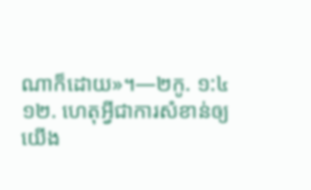ណាក៏ដោយ»។—២កូ. ១:៤
១២. ហេតុអ្វីជាការសំខាន់ឲ្យយើង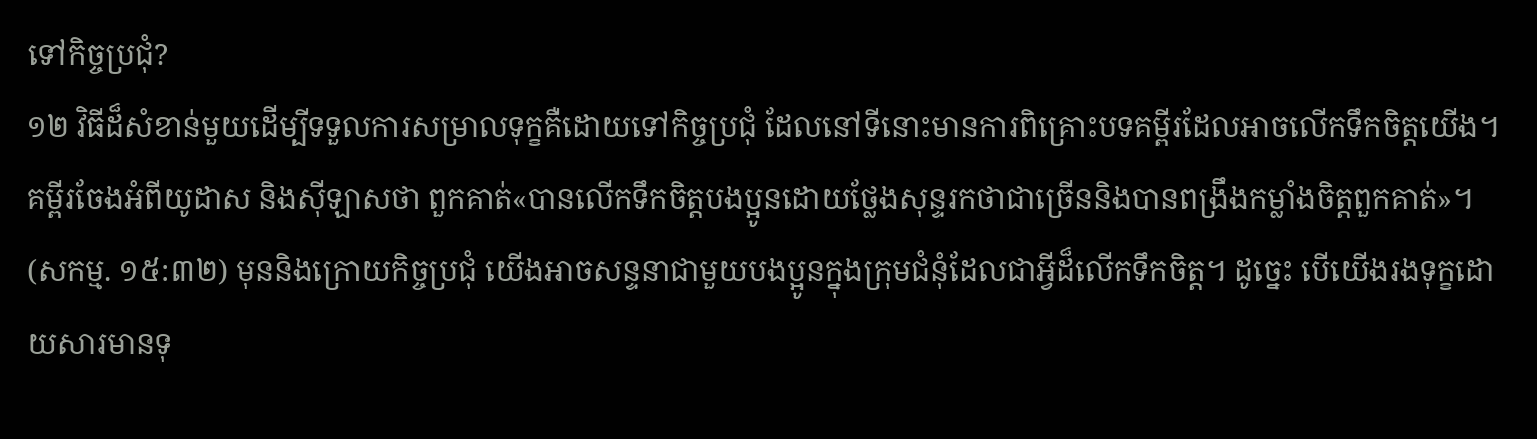ទៅកិច្ចប្រជុំ?
១២ វិធីដ៏សំខាន់មួយដើម្បីទទួលការសម្រាលទុក្ខគឺដោយទៅកិច្ចប្រជុំ ដែលនៅទីនោះមានការពិគ្រោះបទគម្ពីរដែលអាចលើកទឹកចិត្តយើង។ គម្ពីរចែងអំពីយូដាស និងស៊ីឡាសថា ពួកគាត់«បានលើកទឹកចិត្តបងប្អូនដោយថ្លែងសុន្ទរកថាជាច្រើននិងបានពង្រឹងកម្លាំងចិត្តពួកគាត់»។ (សកម្ម. ១៥:៣២) មុននិងក្រោយកិច្ចប្រជុំ យើងអាចសន្ទនាជាមួយបងប្អូនក្នុងក្រុមជំនុំដែលជាអ្វីដ៏លើកទឹកចិត្ត។ ដូច្នេះ បើយើងរងទុក្ខដោយសារមានទុ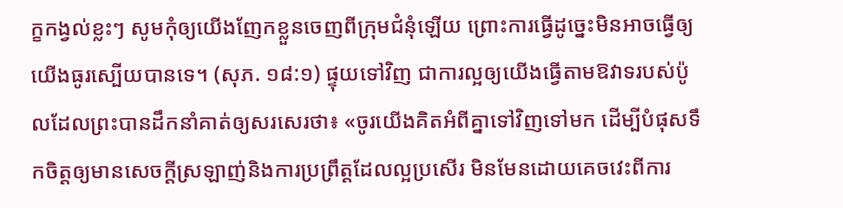ក្ខកង្វល់ខ្លះៗ សូមកុំឲ្យយើងញែកខ្លួនចេញពីក្រុមជំនុំឡើយ ព្រោះការធ្វើដូច្នេះមិនអាចធ្វើឲ្យយើងធូរស្បើយបានទេ។ (សុភ. ១៨:១) ផ្ទុយទៅវិញ ជាការល្អឲ្យយើងធ្វើតាមឱវាទរបស់ប៉ូលដែលព្រះបានដឹកនាំគាត់ឲ្យសរសេរថា៖ «ចូរយើងគិតអំពីគ្នាទៅវិញទៅមក ដើម្បីបំផុសទឹកចិត្តឲ្យមានសេចក្ដីស្រឡាញ់និងការប្រព្រឹត្តដែលល្អប្រសើរ មិនមែនដោយគេចវេះពីការ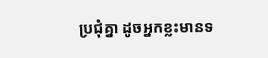ប្រជុំគ្នា ដូចអ្នកខ្លះមានទ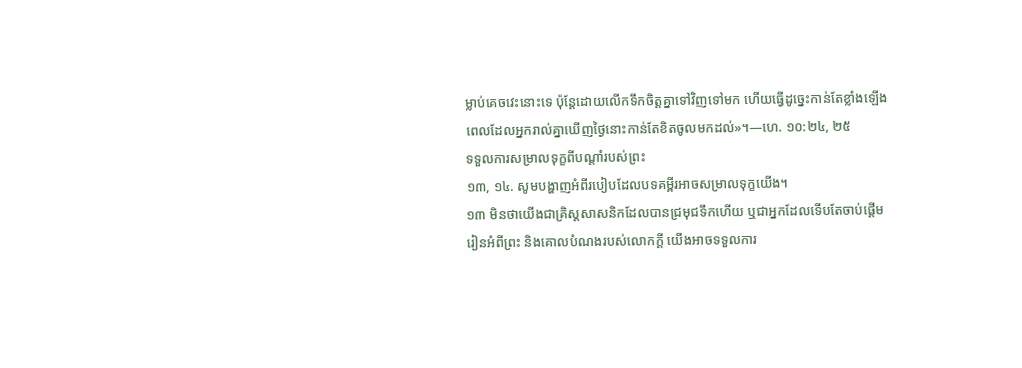ម្លាប់គេចវេះនោះទេ ប៉ុន្តែដោយលើកទឹកចិត្តគ្នាទៅវិញទៅមក ហើយធ្វើដូច្នេះកាន់តែខ្លាំងឡើងពេលដែលអ្នករាល់គ្នាឃើញថ្ងៃនោះកាន់តែខិតចូលមកដល់»។—ហេ. ១០:២៤, ២៥
ទទួលការសម្រាលទុក្ខពីបណ្ដាំរបស់ព្រះ
១៣, ១៤. សូមបង្ហាញអំពីរបៀបដែលបទគម្ពីរអាចសម្រាលទុក្ខយើង។
១៣ មិនថាយើងជាគ្រិស្តសាសនិកដែលបានជ្រមុជទឹកហើយ ឬជាអ្នកដែលទើបតែចាប់ផ្ដើមរៀនអំពីព្រះ និងគោលបំណងរបស់លោកក្ដី យើងអាចទទួលការ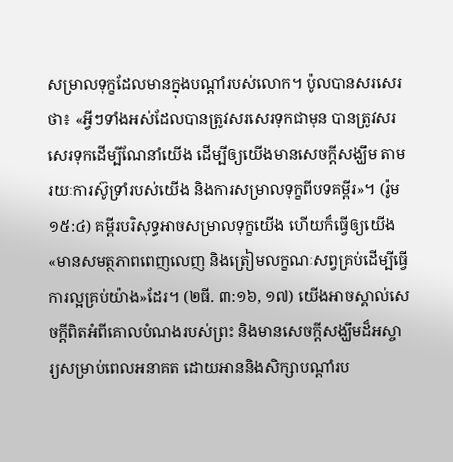សម្រាលទុក្ខដែលមានក្នុងបណ្ដាំរបស់លោក។ ប៉ូលបានសរសេរថា៖ «អ្វីៗទាំងអស់ដែលបានត្រូវសរសេរទុកជាមុន បានត្រូវសរសេរទុកដើម្បីណែនាំយើង ដើម្បីឲ្យយើងមានសេចក្ដីសង្ឃឹម តាមរយៈការស៊ូទ្រាំរបស់យើង និងការសម្រាលទុក្ខពីបទគម្ពីរ»។ (រ៉ូម ១៥:៤) គម្ពីរបរិសុទ្ធអាចសម្រាលទុក្ខយើង ហើយក៏ធ្វើឲ្យយើង«មានសមត្ថភាពពេញលេញ និងត្រៀមលក្ខណៈសព្វគ្រប់ដើម្បីធ្វើការល្អគ្រប់យ៉ាង»ដែរ។ (២ធី. ៣:១៦, ១៧) យើងអាចស្គាល់សេចក្ដីពិតអំពីគោលបំណងរបស់ព្រះ និងមានសេចក្ដីសង្ឃឹមដ៏អស្ចារ្យសម្រាប់ពេលអនាគត ដោយអាននិងសិក្សាបណ្ដាំរប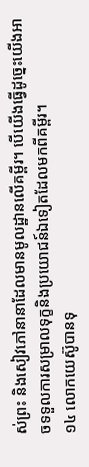ស់ព្រះ និងសៀវភៅនានាដែលមានមូលដ្ឋានលើគម្ពីរ។ បើយើងធ្វើដូច្នេះយើងអាចទទួលការសម្រាលទុក្ខនិងប្រយោជន៍ឯទៀតដែលមកពីគម្ពីរ។
១៤ លោកយេស៊ូបានទុ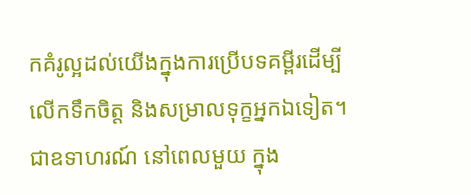កគំរូល្អដល់យើងក្នុងការប្រើបទគម្ពីរដើម្បីលើកទឹកចិត្ត និងសម្រាលទុក្ខអ្នកឯទៀត។ ជាឧទាហរណ៍ នៅពេលមួយ ក្នុង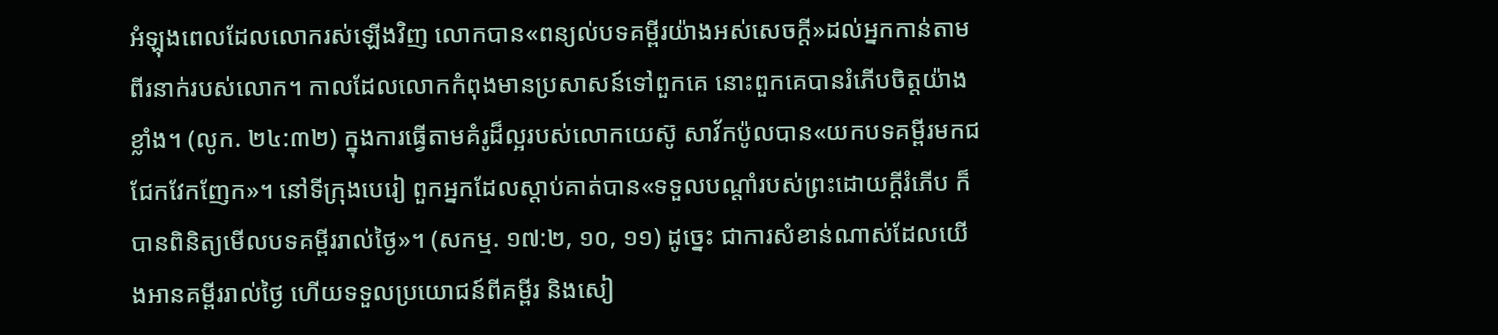អំឡុងពេលដែលលោករស់ឡើងវិញ លោកបាន«ពន្យល់បទគម្ពីរយ៉ាងអស់សេចក្ដី»ដល់អ្នកកាន់តាមពីរនាក់របស់លោក។ កាលដែលលោកកំពុងមានប្រសាសន៍ទៅពួកគេ នោះពួកគេបានរំភើបចិត្តយ៉ាងខ្លាំង។ (លូក. ២៤:៣២) ក្នុងការធ្វើតាមគំរូដ៏ល្អរបស់លោកយេស៊ូ សាវ័កប៉ូលបាន«យកបទគម្ពីរមកជជែកវែកញែក»។ នៅទីក្រុងបេរៀ ពួកអ្នកដែលស្ដាប់គាត់បាន«ទទួលបណ្ដាំរបស់ព្រះដោយក្ដីរំភើប ក៏បានពិនិត្យមើលបទគម្ពីររាល់ថ្ងៃ»។ (សកម្ម. ១៧:២, ១០, ១១) ដូច្នេះ ជាការសំខាន់ណាស់ដែលយើងអានគម្ពីររាល់ថ្ងៃ ហើយទទួលប្រយោជន៍ពីគម្ពីរ និងសៀ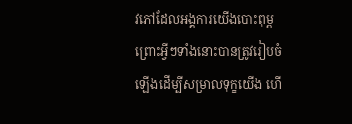វភៅដែលអង្គការយើងបោះពុម្ព ព្រោះអ្វីៗទាំងនោះបានត្រូវរៀបចំឡើងដើម្បីសម្រាលទុក្ខយើង ហើ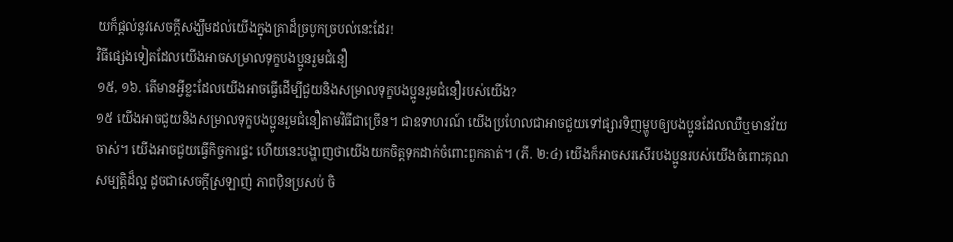យក៏ផ្ដល់នូវសេចក្ដីសង្ឃឹមដល់យើងក្នុងគ្រាដ៏ច្របូកច្របល់នេះដែរ!
វិធីផ្សេងទៀតដែលយើងអាចសម្រាលទុក្ខបងប្អូនរួមជំនឿ
១៥, ១៦. តើមានអ្វីខ្លះដែលយើងអាចធ្វើដើម្បីជួយនិងសម្រាលទុក្ខបងប្អូនរួមជំនឿរបស់យើង?
១៥ យើងអាចជួយនិងសម្រាលទុក្ខបងប្អូនរួមជំនឿតាមវិធីជាច្រើន។ ជាឧទាហរណ៍ យើងប្រហែលជាអាចជួយទៅផ្សារទិញម្ហូបឲ្យបងប្អូនដែលឈឺឬមានវ័យចាស់។ យើងអាចជួយធ្វើកិច្ចការផ្ទះ ហើយនេះបង្ហាញថាយើងយកចិត្តទុកដាក់ចំពោះពួកគាត់។ (ភី. ២:៤) យើងក៏អាចសរសើរបងប្អូនរបស់យើងចំពោះគុណសម្បត្ដិដ៏ល្អ ដូចជាសេចក្ដីស្រឡាញ់ ភាពប៉ិនប្រសប់ ចិ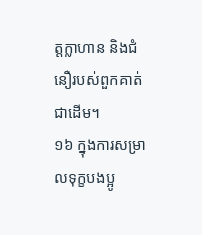ត្តក្លាហាន និងជំនឿរបស់ពួកគាត់ជាដើម។
១៦ ក្នុងការសម្រាលទុក្ខបងប្អូ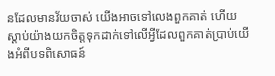នដែលមានវ័យចាស់ យើងអាចទៅលេងពួកគាត់ ហើយស្ដាប់យ៉ាងយកចិត្តទុកដាក់ទៅលើអ្វីដែលពួកគាត់ប្រាប់យើងអំពីបទពិសោធន៍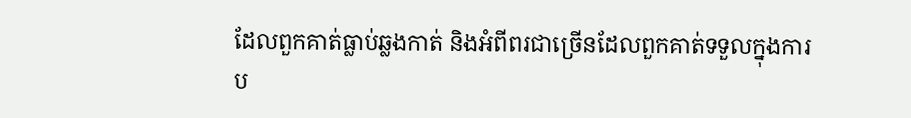ដែលពួកគាត់ធ្លាប់ឆ្លងកាត់ និងអំពីពរជាច្រើនដែលពួកគាត់ទទួលក្នុងការប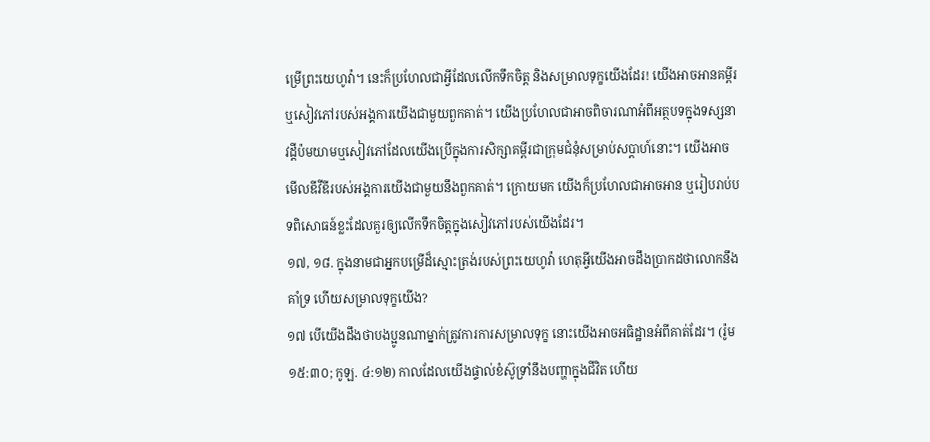ម្រើព្រះយេហូវ៉ា។ នេះក៏ប្រហែលជាអ្វីដែលលើកទឹកចិត្ត និងសម្រាលទុក្ខយើងដែរ! យើងអាចអានគម្ពីរឬសៀវភៅរបស់អង្គការយើងជាមួយពួកគាត់។ យើងប្រហែលជាអាចពិចារណាអំពីអត្ថបទក្នុងទស្សនាវដ្ដីប៉មយាមឬសៀវភៅដែលយើងប្រើក្នុងការសិក្សាគម្ពីរជាក្រុមជំនុំសម្រាប់សប្ដាហ៍នោះ។ យើងអាចមើលឌីវីឌីរបស់អង្គការយើងជាមួយនឹងពួកគាត់។ ក្រោយមក យើងក៏ប្រហែលជាអាចអាន ឬរៀបរាប់បទពិសោធន៍ខ្លះដែលគួរឲ្យលើកទឹកចិត្តក្នុងសៀវភៅរបស់យើងដែរ។
១៧, ១៨. ក្នុងនាមជាអ្នកបម្រើដ៏ស្មោះត្រង់របស់ព្រះយេហូវ៉ា ហេតុអ្វីយើងអាចដឹងប្រាកដថាលោកនឹងគាំទ្រ ហើយសម្រាលទុក្ខយើង?
១៧ បើយើងដឹងថាបងប្អូនណាម្នាក់ត្រូវការការសម្រាលទុក្ខ នោះយើងអាចអធិដ្ឋានអំពីគាត់ដែរ។ (រ៉ូម ១៥:៣០; កូឡ. ៤:១២) កាលដែលយើងផ្ទាល់ខំស៊ូទ្រាំនឹងបញ្ហាក្នុងជីវិត ហើយ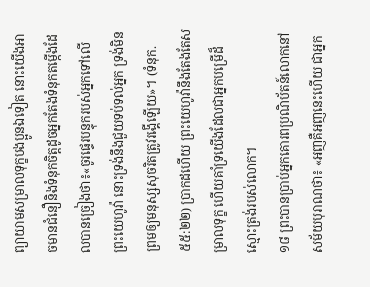ព្យាយាមសម្រាលទុក្ខបងប្អូនឯទៀត នោះយើងអាចមានជំនឿនិងទំនុកចិត្តដូចអ្នកតែងទំនុកតម្កើងដែលបានច្រៀងថា៖«ចូរផ្ទេរបន្ទុករបស់អ្នកទៅលើព្រះយេហូវ៉ា នោះទ្រង់នឹងជួយទប់ទល់អ្នក ទ្រង់មិនព្រមឲ្យមនុស្សសុចរិតត្រូវរង្គើឡើយ»។ (ទំនុក. ៥៥:២២) ប្រាកដហើយ ព្រះយេហូវ៉ានឹងតែងតែសម្រាលទុក្ខ ហើយគាំទ្រយើងដែលជាអ្នកបម្រើដ៏ស្មោះត្រង់របស់លោក។
១៨ ព្រះបានប្រាប់អ្នកគោរពប្រណិប័តន៍លោកនៅសម័យបុរាណថា៖ «អញគឺអញនេះហើយ ជាអ្នក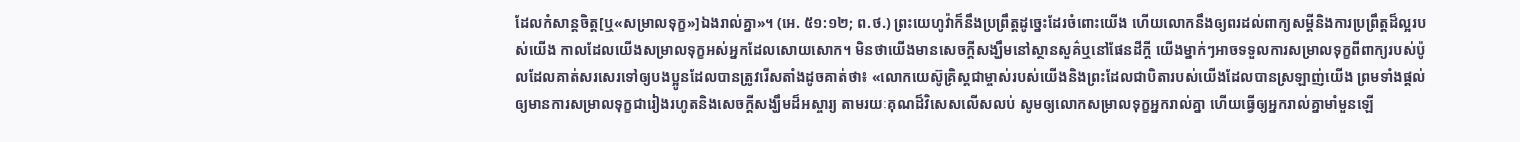ដែលកំសាន្តចិត្ត[ឬ«សម្រាលទុក្ខ»]ឯងរាល់គ្នា»។ (អេ. ៥១:១២; ព.ថ.) ព្រះយេហូវ៉ាក៏នឹងប្រព្រឹត្តដូច្នេះដែរចំពោះយើង ហើយលោកនឹងឲ្យពរដល់ពាក្យសម្ដីនិងការប្រព្រឹត្តដ៏ល្អរបស់យើង កាលដែលយើងសម្រាលទុក្ខអស់អ្នកដែលសោយសោក។ មិនថាយើងមានសេចក្ដីសង្ឃឹមនៅស្ថានសួគ៌ឬនៅផែនដីក្ដី យើងម្នាក់ៗអាចទទួលការសម្រាលទុក្ខពីពាក្យរបស់ប៉ូលដែលគាត់សរសេរទៅឲ្យបងប្អូនដែលបានត្រូវរើសតាំងដូចគាត់ថា៖ «លោកយេស៊ូគ្រិស្តជាម្ចាស់របស់យើងនិងព្រះដែលជាបិតារបស់យើងដែលបានស្រឡាញ់យើង ព្រមទាំងផ្ដល់ឲ្យមានការសម្រាលទុក្ខជារៀងរហូតនិងសេចក្ដីសង្ឃឹមដ៏អស្ចារ្យ តាមរយៈគុណដ៏វិសេសលើសលប់ សូមឲ្យលោកសម្រាលទុក្ខអ្នករាល់គ្នា ហើយធ្វើឲ្យអ្នករាល់គ្នាមាំមួនឡើ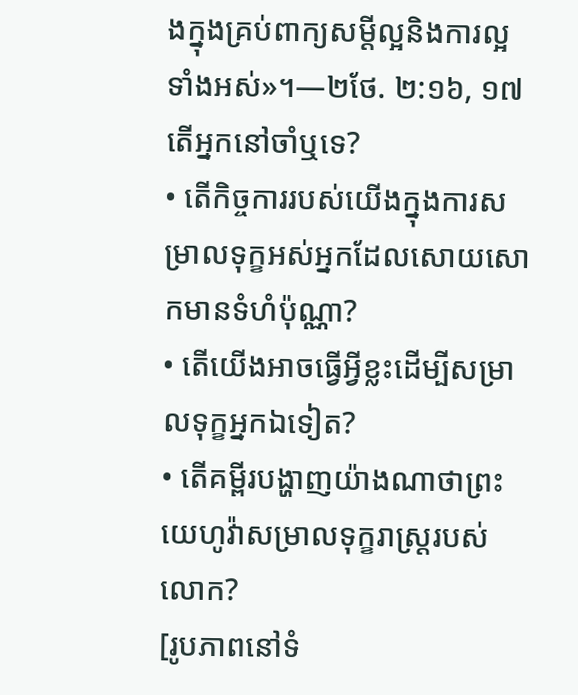ងក្នុងគ្រប់ពាក្យសម្ដីល្អនិងការល្អទាំងអស់»។—២ថែ. ២:១៦, ១៧
តើអ្នកនៅចាំឬទេ?
• តើកិច្ចការរបស់យើងក្នុងការសម្រាលទុក្ខអស់អ្នកដែលសោយសោកមានទំហំប៉ុណ្ណា?
• តើយើងអាចធ្វើអ្វីខ្លះដើម្បីសម្រាលទុក្ខអ្នកឯទៀត?
• តើគម្ពីរបង្ហាញយ៉ាងណាថាព្រះយេហូវ៉ាសម្រាលទុក្ខរាស្ត្ររបស់លោក?
[រូបភាពនៅទំ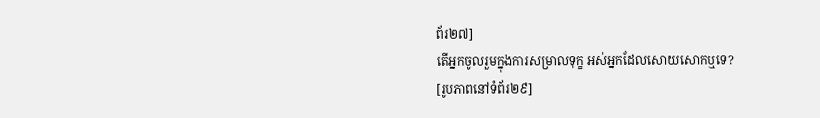ព័រ២៧]
តើអ្នកចូលរួមក្នុងការសម្រាលទុក្ខ អស់អ្នកដែលសោយសោកឬទេ?
[រូបភាពនៅទំព័រ២៩]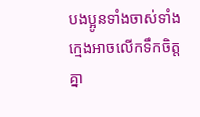បងប្អូនទាំងចាស់ទាំងក្មេងអាចលើកទឹកចិត្តគ្នា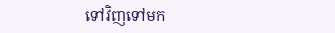ទៅវិញទៅមក